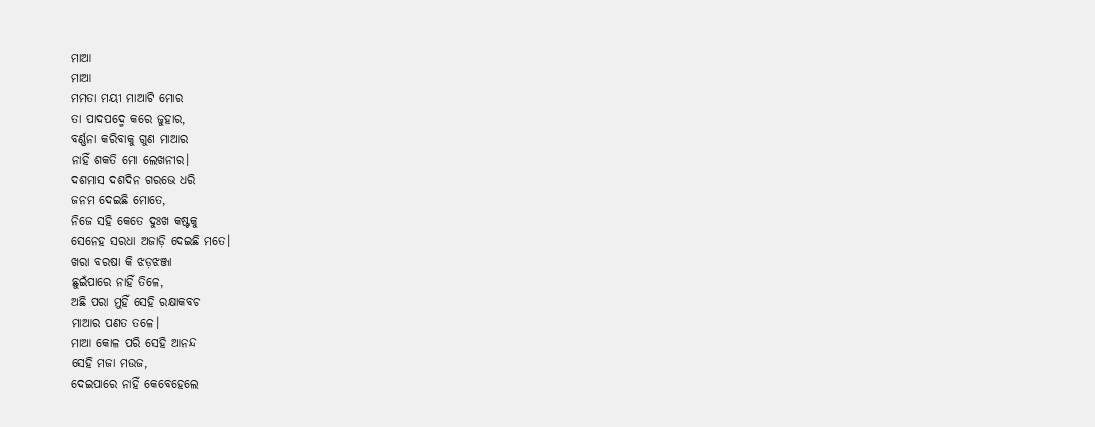ମାଆ
ମାଆ
ମମତା ମୟୀ ମାଆଟି ମୋର
ତା ପାଦପଦ୍ମେ କରେ ଜୁହାର,
ବର୍ଣ୍ଣନା କରିବାକୁ ଗୁଣ ମାଆର
ନାହିଁ ଶକତି ମୋ ଲେଖନୀର।
ଦଶମାସ ଦଶଦିନ ଗରଭେ ଧରି
ଜନମ ଦେଇଛି ମୋତେ,
ନିଜେ ସହି କେତେ ଦୁଃଖ କଷ୍ଟକୁ
ସେନେହ ସରଧା ଅଜାଡ଼ି ଦେଇଛି ମତେ।
ଖରା ବରଷା କି ଝଡ଼ଝଞ୍ଜା
ଛୁଇଁପାରେ ନାହିଁ ତିଳେ,
ଅଛି ପରା ମୁହିଁ ସେହି ରକ୍ଷାକବଚ
ମାଆର ପଣତ ତଳେ।
ମାଆ କୋଳ ପରି ସେହି ଆନନ୍ଦ
ସେହି ମଜା ମଉଜ,
ଦେଇପାରେ ନାହିଁ କେବେହେଲେ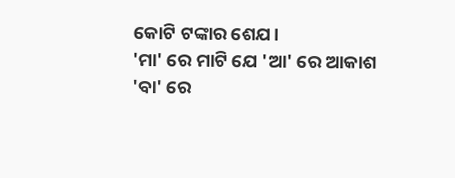କୋଟି ଟଙ୍କାର ଶେଯ।
'ମା' ରେ ମାଟି ଯେ 'ଆ' ରେ ଆକାଶ
'ବା' ରେ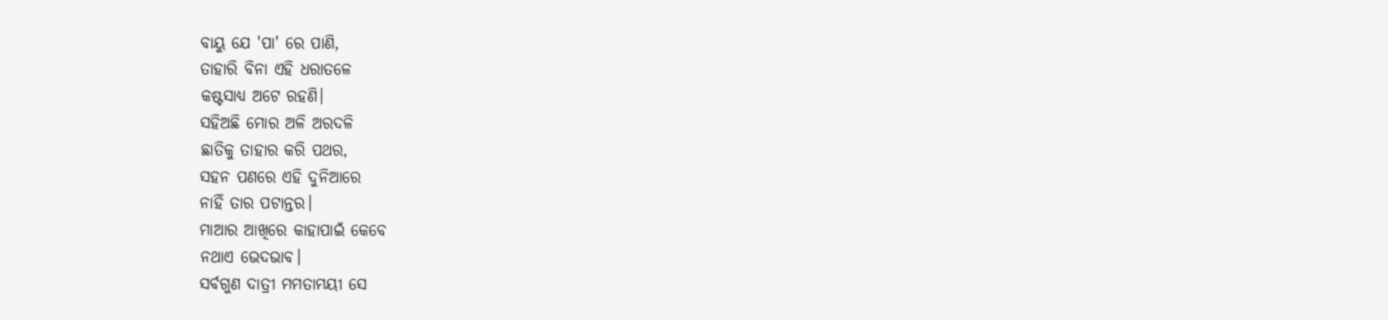ବାୟୁ ଯେ 'ପା' ରେ ପାଣି,
ତାହାରି ବିନା ଏହି ଧରାତଳେ
କଷ୍ଟସାଧ୍ୟ ଅଟେ ରହଣି।
ସହିଅଛି ମୋର ଅଳି ଅରଦଳି
ଛାତିକୁ ତାହାର କରି ପଥର,
ସହନ ପଣରେ ଏହି ଦୁନିଆରେ
ନାହିଁ ତାର ପଟାନ୍ତର।
ମାଆର ଆଖିରେ କାହାପାଇଁ କେବେ
ନଥାଏ ଭେଦଭାବ।
ସର୍ବଗୁଣ ଦାତ୍ରୀ ମମତାମୟୀ ସେ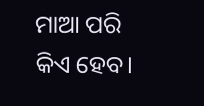ମାଆ ପରି କିଏ ହେବ।